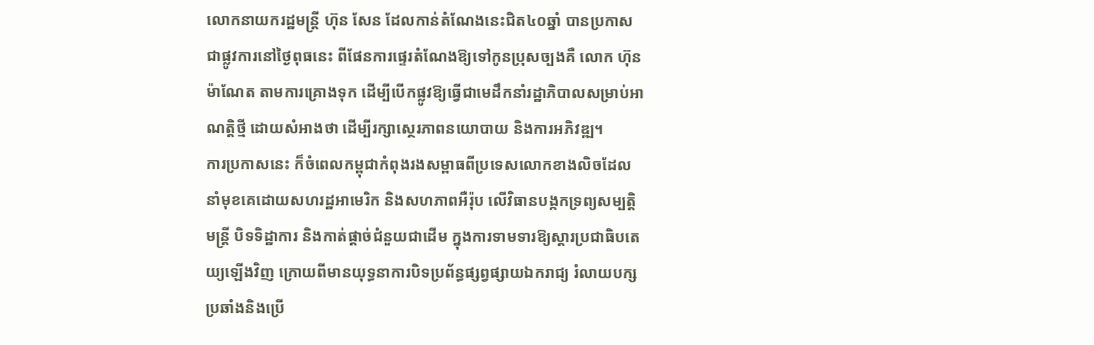លោកនាយករដ្ឋមន្ត្រី ហ៊ុន សែន ដែលកាន់តំណែងនេះជិត៤០ឆ្នាំ បានប្រកាសជាផ្លូវការនៅថ្ងៃពុធនេះ ពីផែនការផ្ទេរតំណែងឱ្យទៅកូនប្រុសច្បងគឺ លោក ហ៊ុន ម៉ាណែត តាមការគ្រោងទុក ដើម្បីបើកផ្លូវឱ្យធ្វើជាមេដឹកនាំរដ្ឋាភិបាលសម្រាប់អាណត្តិថ្មី ដោយសំអាងថា ដើម្បីរក្សាស្ថេរភាពនយោបាយ និងការអភិវឌ្ឍ។
ការប្រកាសនេះ ក៏ចំពេលកម្ពុជាកំពុងរងសម្ពាធពីប្រទេសលោកខាងលិចដែលនាំមុខគេដោយសហរដ្ឋអាមេរិក និងសហភាពអឺរ៉ុប លើវិធានបង្កកទ្រព្យសម្បត្តិមន្ត្រី បិទទិដ្ឋាការ និងកាត់ផ្តាច់ជំនួយជាដើម ក្នុងការទាមទារឱ្យស្តារប្រជាធិបតេយ្យឡើងវិញ ក្រោយពីមានយុទ្ធនាការបិទប្រព័ន្ធផ្សព្វផ្សាយឯករាជ្យ រំលាយបក្សប្រឆាំងនិងប្រើ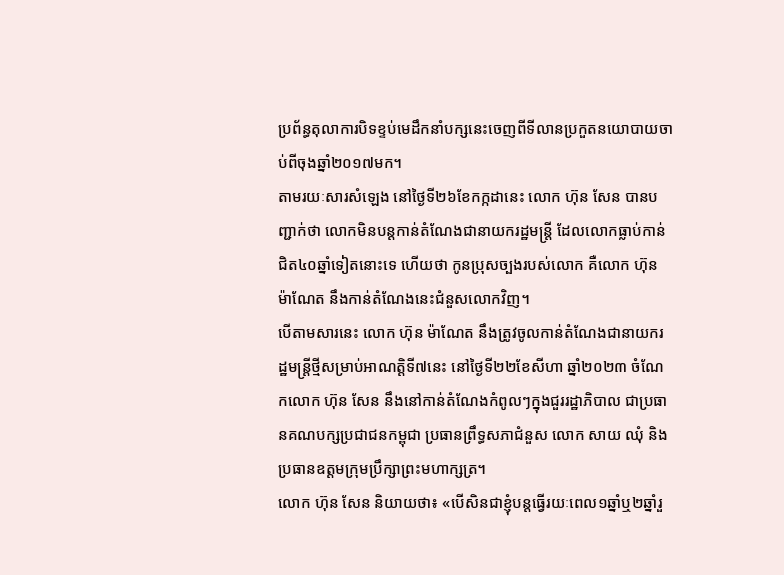ប្រព័ន្ធតុលាការបិទខ្ទប់មេដឹកនាំបក្សនេះចេញពីទីលានប្រកួតនយោបាយចាប់ពីចុងឆ្នាំ២០១៧មក។
តាមរយៈសារសំឡេង នៅថ្ងៃទី២៦ខែកក្កដានេះ លោក ហ៊ុន សែន បានបញ្ជាក់ថា លោកមិនបន្តកាន់តំណែងជានាយករដ្ឋមន្ត្រី ដែលលោកធ្លាប់កាន់ជិត៤០ឆ្នាំទៀតនោះទេ ហើយថា កូនប្រុសច្បងរបស់លោក គឺលោក ហ៊ុន ម៉ាណែត នឹងកាន់តំណែងនេះជំនួសលោកវិញ។
បើតាមសារនេះ លោក ហ៊ុន ម៉ាណែត នឹងត្រូវចូលកាន់តំណែងជានាយករដ្ឋមន្ត្រីថ្មីសម្រាប់អាណត្តិទី៧នេះ នៅថ្ងៃទី២២ខែសីហា ឆ្នាំ២០២៣ ចំណែកលោក ហ៊ុន សែន នឹងនៅកាន់តំណែងកំពូលៗក្នុងជួររដ្ឋាភិបាល ជាប្រធានគណបក្សប្រជាជនកម្ពុជា ប្រធានព្រឹទ្ធសភាជំនួស លោក សាយ ឈុំ និងប្រធានឧត្តមក្រុមប្រឹក្សាព្រះមហាក្សត្រ។
លោក ហ៊ុន សែន និយាយថា៖ «បើសិនជាខ្ញុំបន្តធ្វើរយៈពេល១ឆ្នាំឬ២ឆ្នាំរួ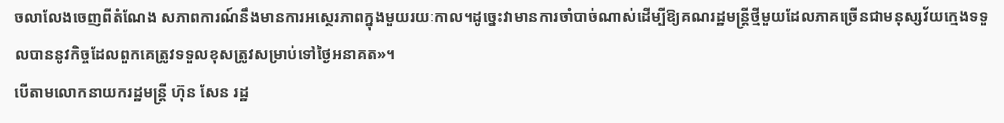ចលាលែងចេញពីតំណែង សភាពការណ៍នឹងមានការអស្ថេរភាពក្នុងមួយរយៈកាល។ដូច្នេះវាមានការចាំបាច់ណាស់ដើម្បីឱ្យគណរដ្ឋមន្រ្តីថ្មីមួយដែលភាគច្រើនជាមនុស្សវ័យក្មេងទទួលបាននូវកិច្ចដែលពួកគេត្រូវទទួលខុសត្រូវសម្រាប់ទៅថ្ងៃអនាគត»។
បើតាមលោកនាយករដ្ឋមន្រ្តី ហ៊ុន សែន រដ្ឋ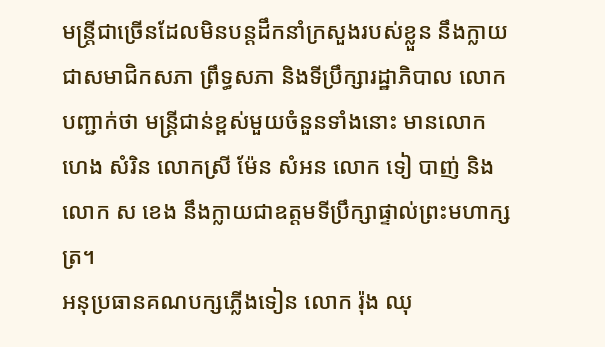មន្រ្តីជាច្រើនដែលមិនបន្តដឹកនាំក្រសួងរបស់ខ្លួន នឹងក្លាយជាសមាជិកសភា ព្រឹទ្ធសភា និងទីប្រឹក្សារដ្ឋាភិបាល លោកបញ្ជាក់ថា មន្ត្រីជាន់ខ្ពស់មួយចំនួនទាំងនោះ មានលោក ហេង សំរិន លោកស្រី ម៉ែន សំអន លោក ទៀ បាញ់ និង លោក ស ខេង នឹងក្លាយជាឧត្តមទីប្រឹក្សាផ្ទាល់ព្រះមហាក្សត្រ។
អនុប្រធានគណបក្សភ្លើងទៀន លោក រ៉ុង ឈុ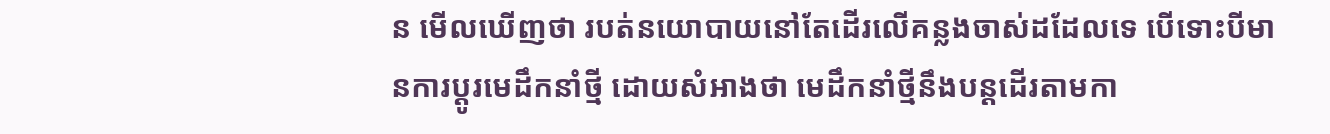ន មើលឃើញថា របត់នយោបាយនៅតែដើរលើគន្លងចាស់ដដែលទេ បើទោះបីមានការប្តូរមេដឹកនាំថ្មី ដោយសំអាងថា មេដឹកនាំថ្មីនឹងបន្តដើរតាមកា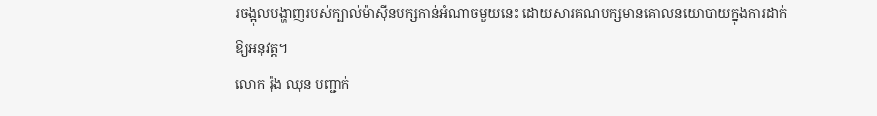រចង្អុលបង្ហាញរបស់ក្បាល់ម៉ាស៊ីនបក្សកាន់អំណាចមួយនេះ ដោយសារគណបក្សមានគោលនយោបាយក្នុងការដាក់ឱ្យអនុវត្ត។
លោក រ៉ុង ឈុន បញ្ជាក់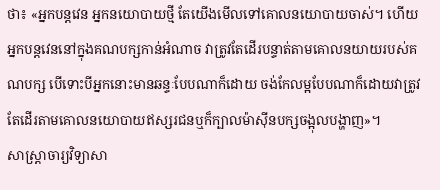ថា៖ «អ្នកបន្តវេន អ្នកនយោបាយថ្មី តែយើងមើលទៅគោលនយោបាយចាស់។ ហើយអ្នកបន្តវេននៅក្នុងគណបក្សកាន់អំណាច វាត្រូវតែដើរបន្ទាត់តាមគោលនយាយរបស់គណបក្ស បើទោះបីអ្នកនោះមានឆន្ទៈបែបណាក៏ដោយ ចង់កែលម្អបែបណាក៏ដោយវាត្រូវតែដើរតាមគោលនយោបាយឥស្សរជនឬក៏ក្បាលម៉ាស៊ីនបក្សចង្អុលបង្ហាញ»។
សាស្ត្រាចារ្យវិទ្យាសា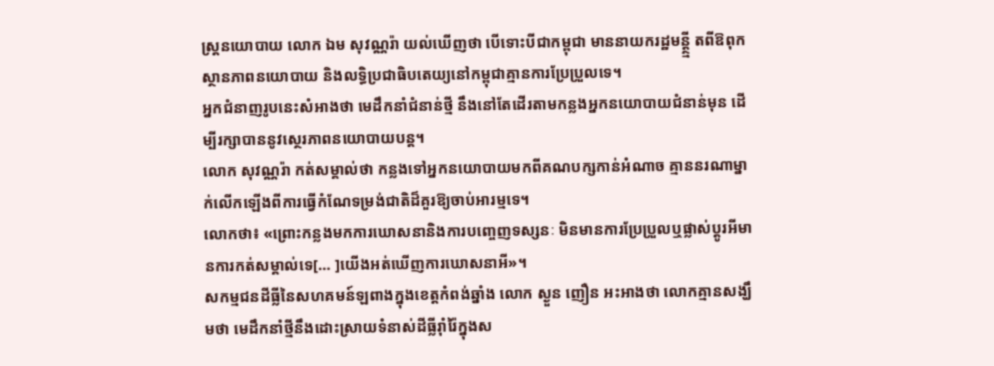ស្ត្រនយោបាយ លោក ឯម សុវណ្ណរ៉ា យល់ឃើញថា បើទោះបីជាកម្ពុជា មាននាយករដ្ឋមន្ត្ថ្មី តពីឱពុក ស្ថានភាពនយោបាយ និងលទ្ធិប្រជាធិបតេយ្យនៅកម្ពុជាគ្មានការប្រែប្រួលទេ។
អ្នកជំនាញរូបនេះសំអាងថា មេដឹកនាំជំនាន់ថ្មី នឹងនៅតែដើរតាមកន្លងអ្នកនយោបាយជំនាន់មុន ដើម្បីរក្សាបាននូវស្ថេរភាពនយោបាយបន្ត។
លោក សុវណ្ណរ៉ា កត់សម្គាល់ថា កន្លងទៅអ្នកនយោបាយមកពីគណបក្សកាន់អំណាច គ្មាននរណាម្នាក់លើកឡើងពីការធ្វើកំណែទម្រង់ជាតិដ៏គួរឱ្យចាប់អារម្មទេ។
លោកថា៖ «ព្រោះកន្លងមកការឃោសនានិងការបញ្ចេញទស្សនៈ មិនមានការប្រែប្រួលឬផ្លាស់ប្ដូរអីមានការកត់សម្គាល់ទេ[… ]យើងអត់ឃើញការឃោសនាអី»។
សកម្មជនដីធ្លីនៃសហគមន៍ឡពាងក្នុងខេត្តកំពង់ឆ្នាំង លោក ស្ងួន ញឿន អះអាងថា លោកគ្មានសង្ឃឹមថា មេដឹកនាំថ្មីនឹងដោះស្រាយទំនាស់ដីធ្លីរ៉ាំរ៉ៃក្នុងស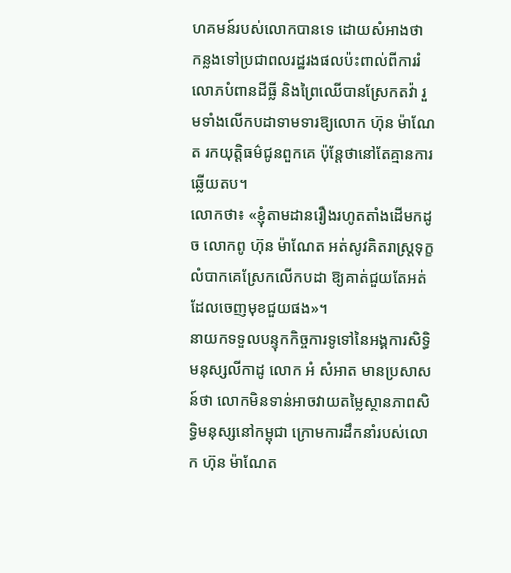ហគមន៍របស់លោកបានទេ ដោយសំអាងថា កន្លងទៅប្រជាពលរដ្ឋរងផលប៉ះពាល់ពីការរំលោភបំពានដីធ្លី និងព្រៃឈើបានស្រែកតវ៉ា រួមទាំងលើកបដាទាមទារឱ្យលោក ហ៊ុន ម៉ាណែត រកយុត្តិធម៌ជូនពួកគេ ប៉ុន្តែថានៅតែគ្មានការឆ្លើយតប។
លោកថា៖ «ខ្ញុំតាមដានរឿងរហូតតាំងដើមកដូច លោកពូ ហ៊ុន ម៉ាណែត អត់សូវគិតរាស្រ្តទុក្ខលំបាកគេស្រែកលើកបដា ឱ្យគាត់ជួយតែអត់ដែលចេញមុខជួយផង»។
នាយកទទួលបន្ទុកកិច្ចការទូទៅនៃអង្គការសិទ្ធិមនុស្សលីកាដូ លោក អំ សំអាត មានប្រសាសន៍ថា លោកមិនទាន់អាចវាយតម្លៃស្ថានភាពសិទ្ធិមនុស្សនៅកម្ពុជា ក្រោមការដឹកនាំរបស់លោក ហ៊ុន ម៉ាណែត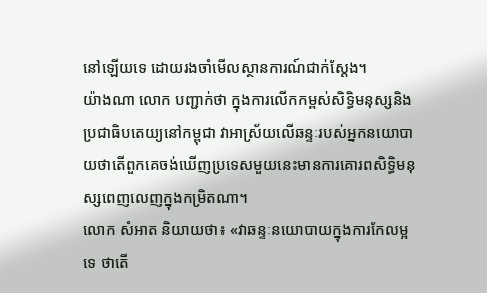នៅឡើយទេ ដោយរងចាំមើលស្ថានការណ៍ជាក់ស្ដែង។
យ៉ាងណា លោក បញ្ជាក់ថា ក្នុងការលើកកម្ពស់សិទ្ធិមនុស្សនិងប្រជាធិបតេយ្យនៅកម្ពុជា វាអាស្រ័យលើឆន្ទៈរបស់អ្នកនយោបាយថាតើពួកគេចង់ឃើញប្រទេសមួយនេះមានការគោរពសិទ្ធិមនុស្សពេញលេញក្នុងកម្រិតណា។
លោក សំអាត និយាយថា៖ «វាឆន្ទៈនយោបាយក្នុងការកែលម្អទេ ថាតើ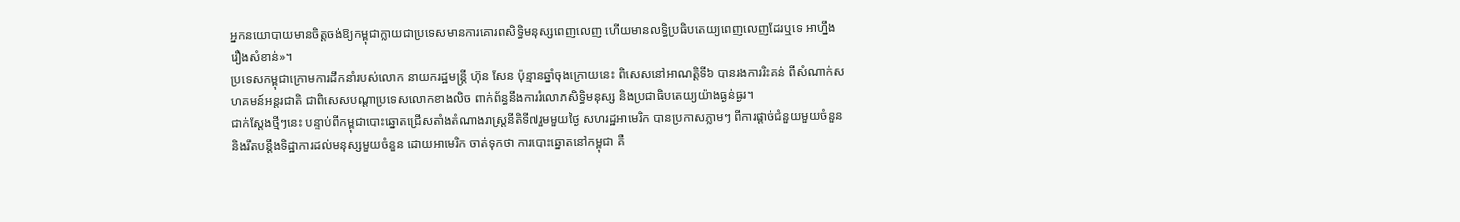អ្នកនយោបាយមានចិត្តចង់ឱ្យកម្ពុជាក្លាយជាប្រទេសមានការគោរពសិទ្ធិមនុស្សពេញលេញ ហើយមានលទ្ធិប្រធិបតេយ្យពេញលេញដែរឬទេ អាហ្នឹងរឿងសំខាន់»។
ប្រទេសកម្ពុជាក្រោមការដឹកនាំរបស់លោក នាយករដ្ឋមន្រ្តី ហ៊ុន សែន ប៉ុន្មានឆ្នាំចុងក្រោយនេះ ពិសេសនៅអាណត្តិទី៦ បានរងការរិះគន់ ពីសំណាក់សហគមន៍អន្តរជាតិ ជាពិសេសបណ្ដាប្រទេសលោកខាងលិច ពាក់ព័ន្ធនឹងការរំលោភសិទ្ធិមនុស្ស និងប្រជាធិបតេយ្យយ៉ាងធ្ងន់ធ្ងរ។
ជាក់ស្ដែងថ្មីៗនេះ បន្ទាប់ពីកម្ពុជាបោះឆ្នោតជ្រើសតាំងតំណាងរាស្រ្តនីតិទី៧រួមមួយថ្ងៃ សហរដ្ឋអាមេរិក បានប្រកាសភ្លាមៗ ពីការផ្ដាច់ជំនួយមួយចំនួននិងរឹតបន្តឹងទិដ្ឋាការដល់មនុស្សមួយចំនួន ដោយអាមេរិក ចាត់ទុកថា ការបោះឆ្នោតនៅកម្ពុជា គឺ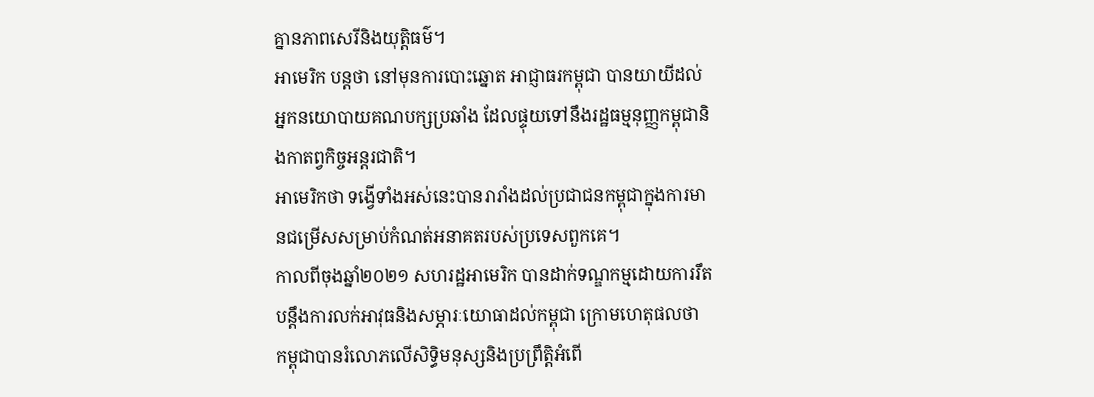គ្នានភាពសេរីនិងយុត្តិធម៌។
អាមេរិក បន្តថា នៅមុនការបោះឆ្នោត អាជ្ញាធរកម្ពុជា បានយាយីដល់អ្នកនយោបាយគណបក្សប្រឆាំង ដែលផ្ទុយទៅនឹងរដ្ឋធម្មនុញ្ញកម្ពុជានិងកាតព្វកិច្ចអន្តរជាតិ។
អាមេរិកថា ទង្វើទាំងអស់នេះបានរារាំងដល់ប្រជាជនកម្ពុជាក្នុងការមានជម្រើសសម្រាប់កំណត់អនាគតរបស់ប្រទេសពួកគេ។
កាលពីចុងឆ្នាំ២០២១ សហរដ្ឋអាមេរិក បានដាក់ទណ្ឌកម្មដោយការរឹតបន្តឹងការលក់អាវុធនិងសម្ភារៈយោធាដល់កម្ពុជា ក្រោមហេតុផលថា កម្ពុជាបានរំលោភលើសិទ្ធិមនុស្សនិងប្រព្រឹត្តិអំពើ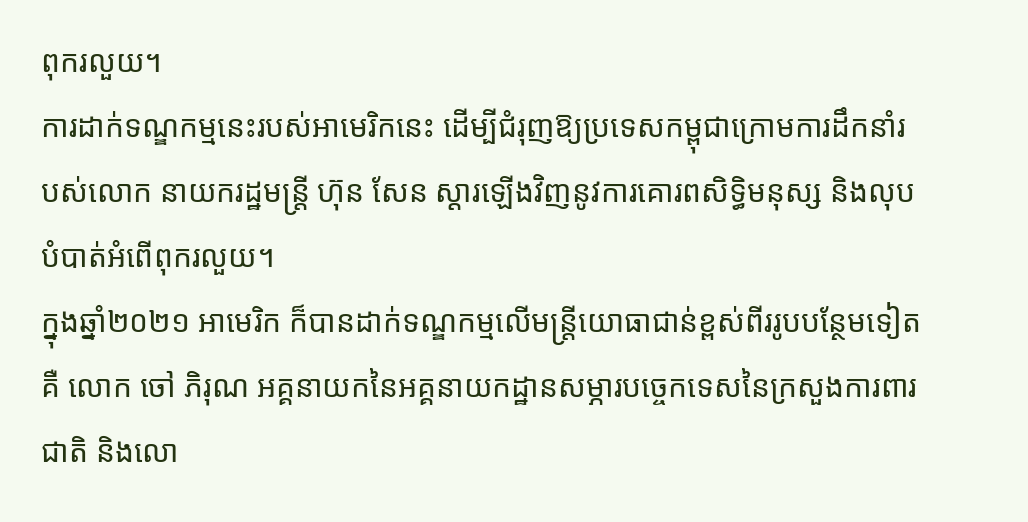ពុករលួយ។
ការដាក់ទណ្ឌកម្មនេះរបស់អាមេរិកនេះ ដើម្បីជំរុញឱ្យប្រទេសកម្ពុជាក្រោមការដឹកនាំរបស់លោក នាយករដ្ឋមន្រ្តី ហ៊ុន សែន ស្ដារឡើងវិញនូវការគោរពសិទ្ធិមនុស្ស និងលុបបំបាត់អំពើពុករលួយ។
ក្នុងឆ្នាំ២០២១ អាមេរិក ក៏បានដាក់ទណ្ឌកម្មលើមន្រ្តីយោធាជាន់ខ្ពស់ពីររូបបន្ថែមទៀត គឺ លោក ចៅ ភិរុណ អគ្គនាយកនៃអគ្គនាយកដ្ឋានសម្ភារបច្ចេកទេសនៃក្រសួងការពារជាតិ និងលោ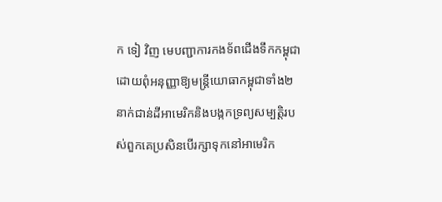ក ទៀ វិញ មេបញ្ជាការកងទ័ពជើងទឹកកម្ពុជា ដោយពុំអនុញ្ញាឱ្យមន្រ្តីយោធាកម្ពុជាទាំង២នាក់ជាន់ដីអាមេរិកនិងបង្កកទ្រព្យសម្បត្តិរបស់ពួកគេប្រសិនបើរក្សាទុកនៅអាមេរិក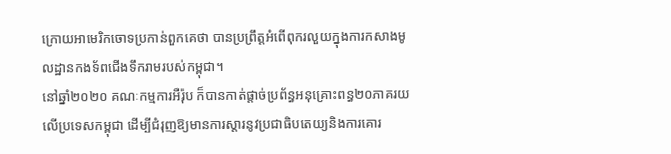ក្រោយអាមេរិកចោទប្រកាន់ពួកគេថា បានប្រព្រឹត្តអំពើពុករលួយក្នុងការកសាងមូលដ្ឋានកងទ័ពជើងទឹករាមរបស់កម្ពុជា។
នៅឆ្នាំ២០២០ គណៈកម្មការអឺរ៉ុប ក៏បានកាត់ផ្ដាច់ប្រព័ន្ធអនុគ្រោះពន្ធ២០ភាគរយលើប្រទេសកម្ពុជា ដើម្បីជំរុញឱ្យមានការស្ដារនូវប្រជាធិបតេយ្យនិងការគោរ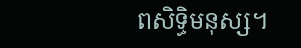ពសិទ្ធិមនុស្ស។